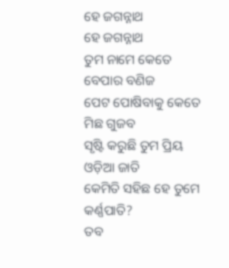ହେ ଜଗନ୍ନାଥ
ହେ ଜଗନ୍ନାଥ
ତୁମ ନାମେ କେତେ ବେପାର ବଣିଜ
ପେଟ ପୋଷିବାକୁ କେତେ ମିଛ ଗୁଜବ
ସୃଷ୍ଟି କରୁଛି ତୁମ ପ୍ରିୟ ଓଡ଼ିଆ ଜାତି
କେମିତି ସହିଛ ହେ ତୁମେ କର୍ଣ୍ଣପାତି?
ତବ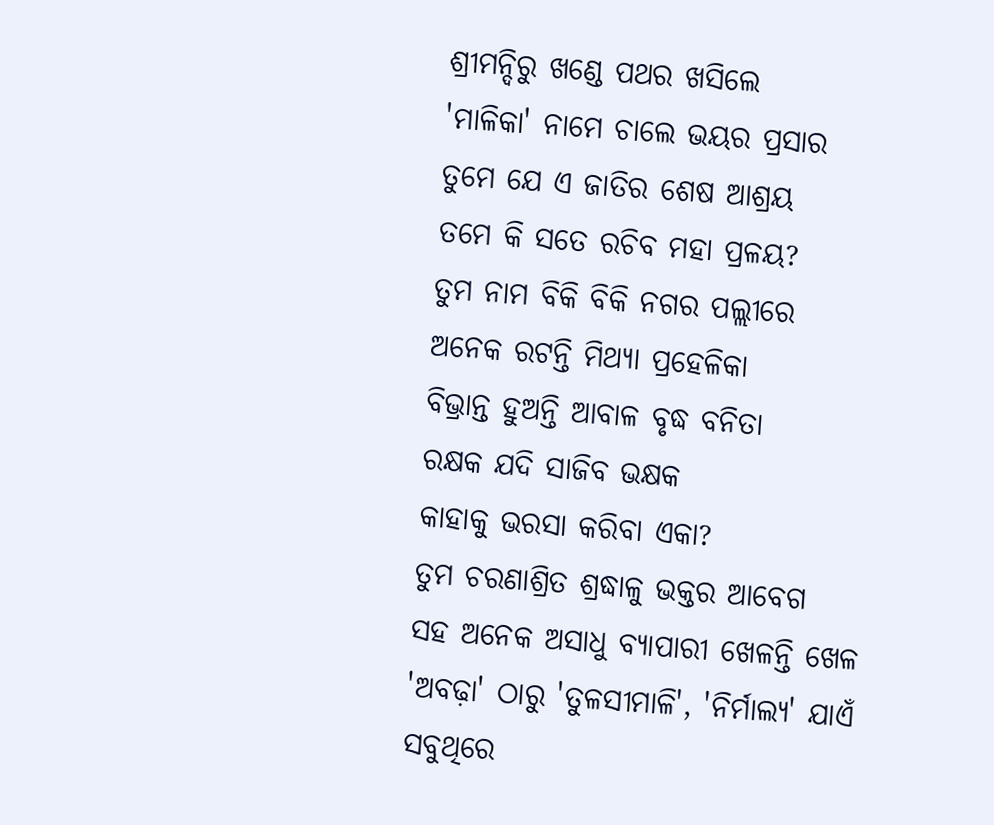ଶ୍ରୀମନ୍ଦିରୁ ଖଣ୍ଡେ ପଥର ଖସିଲେ
'ମାଳିକା' ନାମେ ଚାଲେ ଭୟର ପ୍ରସାର
ତୁମେ ଯେ ଏ ଜାତିର ଶେଷ ଆଶ୍ରୟ
ତମେ କି ସତେ ରଚିବ ମହା ପ୍ରଳୟ?
ତୁମ ନାମ ବିକି ବିକି ନଗର ପଲ୍ଲୀରେ
ଅନେକ ରଟନ୍ତି ମିଥ୍ୟା ପ୍ରହେଳିକା
ବିଭ୍ରାନ୍ତ ହୁଅନ୍ତି ଆବାଳ ବୃଦ୍ଧ ବନିତା
ରକ୍ଷକ ଯଦି ସାଜିବ ଭକ୍ଷକ
କାହାକୁ ଭରସା କରିବା ଏକା?
ତୁମ ଚରଣାଶ୍ରିତ ଶ୍ରଦ୍ଧାଳୁ ଭକ୍ତର ଆବେଗ
ସହ ଅନେକ ଅସାଧୁ ବ୍ୟାପାରୀ ଖେଳନ୍ତି ଖେଳ
'ଅବଢ଼ା' ଠାରୁ 'ତୁଳସୀମାଳି', 'ନିର୍ମାଲ୍ୟ' ଯାଏଁ
ସବୁଥିରେ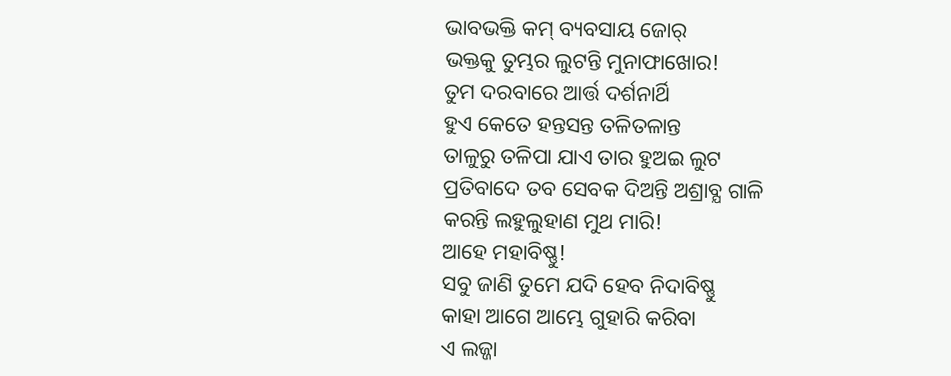ଭାବଭକ୍ତି କମ୍ ବ୍ୟବସାୟ ଜୋର୍
ଭକ୍ତକୁ ତୁମ୍ଭର ଲୁଟନ୍ତି ମୁନାଫାଖୋର!
ତୁମ ଦରବାରେ ଆର୍ତ୍ତ ଦର୍ଶନାର୍ଥି
ହୁଏ କେତେ ହନ୍ତସନ୍ତ ତଳିତଳାନ୍ତ
ତାଳୁରୁ ତଳିପା ଯାଏ ତାର ହୁଅଇ ଲୁଟ
ପ୍ରତିବାଦେ ତବ ସେବକ ଦିଅନ୍ତି ଅଶ୍ରାବ୍ଯ ଗାଳି
କରନ୍ତି ଲହୁଲୁହାଣ ମୁଥ ମାରି!
ଆହେ ମହାବିଷ୍ଣୁ!
ସବୁ ଜାଣି ତୁମେ ଯଦି ହେବ ନିଦାବିଷ୍ଣୁ
କାହା ଆଗେ ଆମ୍ଭେ ଗୁହାରି କରିବା
ଏ ଲଜ୍ଜା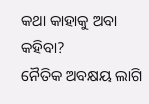କଥା କାହାକୁ ଅବା କହିବା?
ନୈତିକ ଅବକ୍ଷୟ ଲାଗି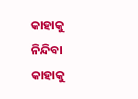କାହାକୁ ନିନ୍ଦିବା
କାହାକୁ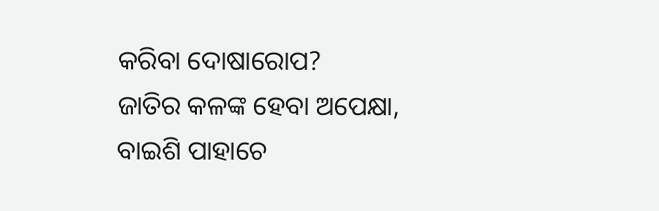କରିବା ଦୋଷାରୋପ?
ଜାତିର କଳଙ୍କ ହେବା ଅପେକ୍ଷା,
ବାଇଶି ପାହାଚେ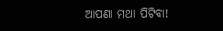ଆପଣା ମଥା ପିଟିବା!